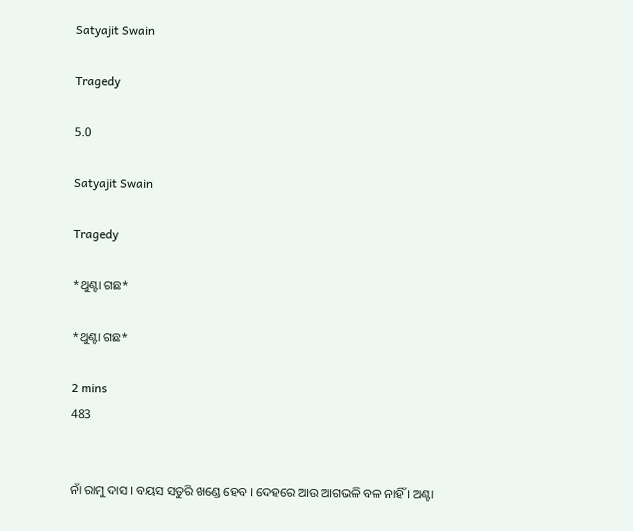Satyajit Swain

Tragedy

5.0

Satyajit Swain

Tragedy

*ଥୁଣ୍ଟା ଗଛ*

*ଥୁଣ୍ଟା ଗଛ*

2 mins
483


ନାଁ ରାମୁ ଦାସ । ବୟସ ସତୁରି ଖଣ୍ଡେ ହେବ । ଦେହରେ ଆଉ ଆଗଭଳି ବଳ ନାହିଁ । ଅଣ୍ଟା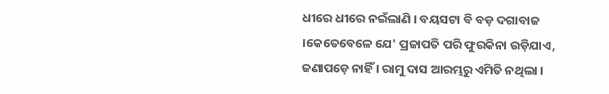ଧୀରେ ଧୀରେ ନଇଁଲାଣି । ବୟସଟା ବି ବଡ଼ ଦଗାବାଜ ।କେତେବେଳେ ଯେ' ପ୍ରଜାପତି ପରି ଫୁରକିନା ଉଡ଼ିଯାଏ, ଜଣାପଡ଼େ ନାହିଁ । ରାମୁ ଦାସ ଆରମ୍ଭରୁ ଏମିତି ନଥିଲା ।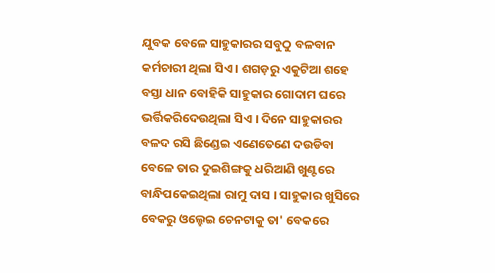ଯୁବକ ବେଳେ ସାହୁକାରର ସବୁଠୁ ବଳବାନ କର୍ମଚାରୀ ଥିଲା ସିଏ । ଶଗଡ଼ରୁ ଏକୁଟିଆ ଶହେ ବସ୍ତା ଧାନ ବୋହିକି ସାହୁକାର ଗୋଦାମ ଘରେ ଭର୍ତ୍ତିକରିଦେଉଥିଲା ସିଏ । ଦିନେ ସାହୁକାରର ବଳଦ ରସି ଛିଣ୍ଡେଇ ଏଣେତେଣେ ଦଉଡିବା ବେଳେ ତାର ଦୁଇଶିଙ୍ଗକୁ ଧରିଆଣି ଖୁଣ୍ଟରେ ବାନ୍ଧିପକେଇଥିଲା ରାମୁ ଦାସ । ସାହୁକାର ଖୁସିରେ ବେକରୁ ଓଲ୍ହେଇ ଚେନଟାକୁ ତା' ବେକରେ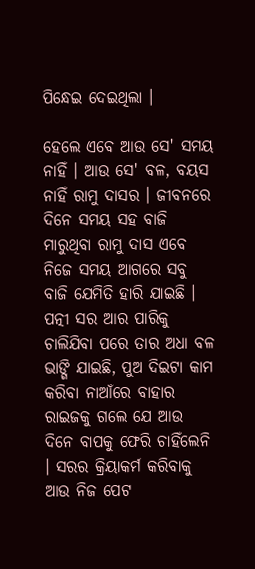ପିନ୍ଧେଇ ଦେଇଥିଲା ।

ହେଲେ ଏବେ ଆଉ ସେ' ସମୟ ନାହିଁ । ଆଉ ସେ' ବଳ, ବୟସ ନାହିଁ ରାମୁ ଦାସର । ଜୀବନରେ ଦିନେ ସମୟ ସହ ବାଜି ମାରୁଥିବା ରାମୁ ଦାସ ଏବେ ନିଜେ ସମୟ ଆଗରେ ସବୁ ବାଜି ଯେମିତି ହାରି ଯାଇଛି । ପତ୍ନୀ ସର ଆର ପାରିକୁ ଚାଲିଯିବା ପରେ ତାର ଅଧା ବଳ ଭାଙ୍ଗି ଯାଇଛି, ପୁଅ ଦିଇଟା କାମ କରିବା ନାଆଁରେ ବାହାର ରାଇଜକୁ ଗଲେ ଯେ ଆଉ ଦିନେ ବାପକୁ ଫେରି ଚାହିଁଲେନି । ସରର କ୍ରିୟାକର୍ମ କରିବାକୁ ଆଉ ନିଜ ପେଟ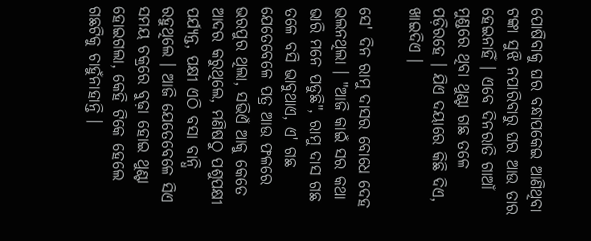ପୋଷିବାକୁ ଘର ବନ୍ଧାପକେଇ ଆଣିଥିବା ଟଙ୍କା ସୁଝି ନପାରିବାରୁ ଘର ଆଉ ତାର ହେଇନାହିଁ । ଏବେ ଦିନରାତି ଗାଆଁ ମୁଣ୍ଡରେ ଥିବା ଥୁଣ୍ଟା ଗଛ ତଳେ ପଡ଼ିରହେ । ଯିଏ ଦୟାରେ କିଛି ଦିଏ, ଖାଇଦିଏ ।

ସେ' ଦିନ ରାମୁ ଦାସର ବୋଧେ ଦେହ ଭଲନଥିଲା । "ଆଜି କାଇଁ ସର କଥା ଭାରି ମନେ ପଡୁଛି", ରାମୁ ଦାସ ଗଛ ତଳେ ବସି ଭାବୁଥାଏ, ଏ' ଗଛ ଯେତେବେଳେ ପତ୍ର ଆଉ ଫଳରେ ଭରପୁର ଥିଲା, ସଭିଏଁ ଆକୁ କେତେ ଆଦର କରୁଥିଲେ, ମଣିଷଠୁ ପଶୁପକ୍ଷୀ ପର୍ଯ୍ୟନ୍ତ, ପକ୍ଷୀ ଏଠି ବସା ବାନ୍ଧି ରହୁଥିଲେ । ଆଜି ଯେତେବେଳେ ସିଏ ସମୟ ଚକ୍ରରେ ବୁଢ଼ା ହୋଇ ଥୁଣ୍ଟା ହୋଇଗଲା, କେହି ଟିକେ ହେଲେ ଗଛଟିକୁ ଚାହୁଁନାହାନ୍ତି ।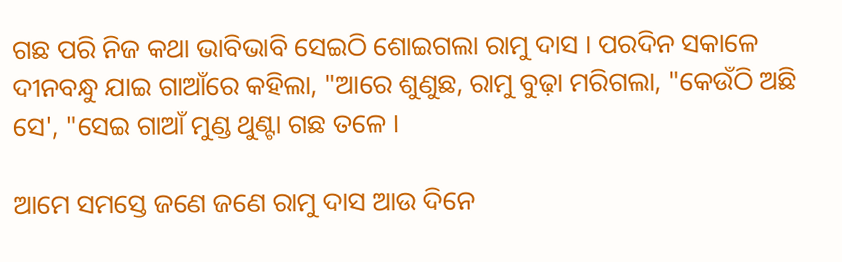ଗଛ ପରି ନିଜ କଥା ଭାବିଭାବି ସେଇଠି ଶୋଇଗଲା ରାମୁ ଦାସ । ପରଦିନ ସକାଳେ ଦୀନବନ୍ଧୁ ଯାଇ ଗାଆଁରେ କହିଲା, "ଆରେ ଶୁଣୁଛ, ରାମୁ ବୁଢ଼ା ମରିଗଲା, "କେଉଁଠି ଅଛି ସେ', "ସେଇ ଗାଆଁ ମୁଣ୍ଡ ଥୁଣ୍ଟା ଗଛ ତଳେ ।

ଆମେ ସମସ୍ତେ ଜଣେ ଜଣେ ରାମୁ ଦାସ ଆଉ ଦିନେ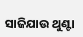ସାଜିଯାଉ ଥୁଣ୍ଟା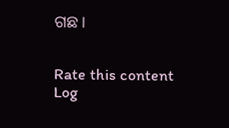ଗଛ ।


Rate this content
Log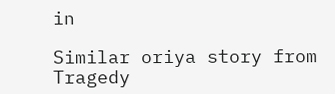in

Similar oriya story from Tragedy